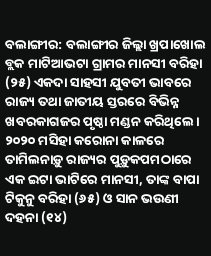ବଲାଙ୍ଗୀର: ବଲାଙ୍ଗୀର ଜିଲ୍ଲା ଖ୍ରପାଖୋଲ ବ୍ଲକ ମାଟିଆଭଟା ଗ୍ରାମର ମାନସୀ ବରିହା (୨୫) ଏକଦା ସାହସୀ ଯୁବତୀ ଭାବରେ ରାଜ୍ୟ ତଥା ଜାତୀୟ ସ୍ତରରେ ବିଭିନ୍ନ ଖବରକାଗଜର ପୃଷ୍ଠା ମଣ୍ଡନ କରିଥିଲେ। ୨୦୨୦ ମସିହା କରୋନା କାଳରେ ତାମିଲନାଡ଼ୁ ରାଜ୍ୟର ପୁଡ଼ୁକପମଠାରେ ଏକ ଇଟା ଭାଟିରେ ମାନସୀ, ତାଙ୍କ ବାପା ଟିକୁନୁ ବରିହା (୬୫) ଓ ସାନ ଭଉଣୀ ଦହନା (୧୪)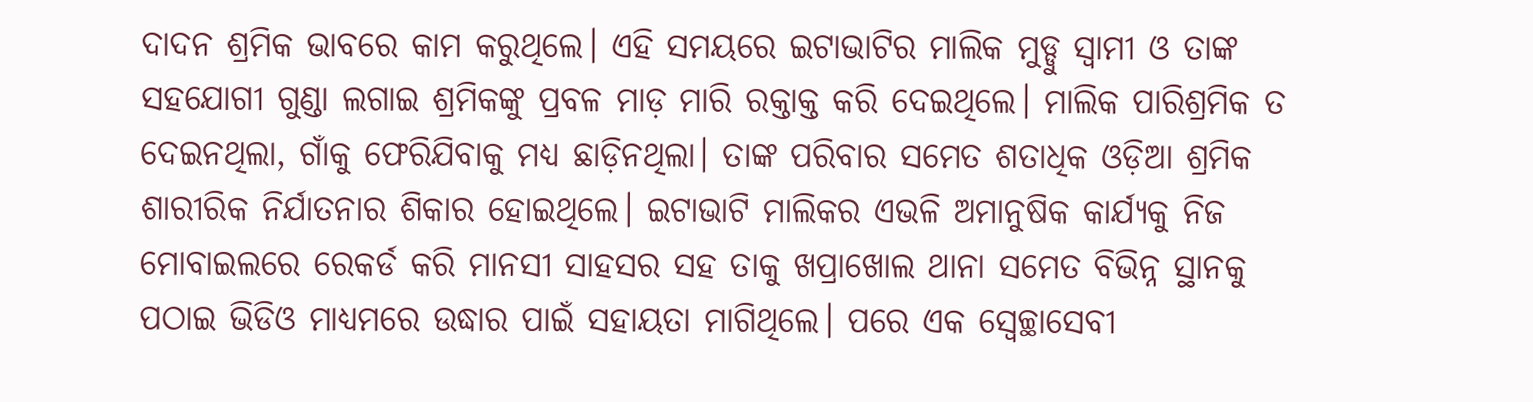ଦାଦନ ଶ୍ରମିକ ଭାବରେ କାମ କରୁଥିଲେ। ଏହି ସମୟରେ ଇଟାଭାଟିର ମାଲିକ ମୁଡ୍ଡୁ ସ୍ବାମୀ ଓ ତାଙ୍କ ସହଯୋଗୀ ଗୁଣ୍ଡା ଲଗାଇ ଶ୍ରମିକଙ୍କୁ ପ୍ରବଳ ମାଡ଼ ମାରି ରକ୍ତାକ୍ତ କରି ଦେଇଥିଲେ। ମାଲିକ ପାରିଶ୍ରମିକ ତ ଦେଇନଥିଲା, ଗାଁକୁ ଫେରିଯିବାକୁ ମଧ୍ୟ ଛାଡ଼ିନଥିଲା। ତାଙ୍କ ପରିବାର ସମେତ ଶତାଧିକ ଓଡ଼ିଆ ଶ୍ରମିକ ଶାରୀରିକ ନିର୍ଯାତନାର ଶିକାର ହୋଇଥିଲେ। ଇଟାଭାଟି ମାଲିକର ଏଭଳି ଅମାନୁଷିକ କାର୍ଯ୍ୟକୁ ନିଜ ମୋବାଇଲରେ ରେକର୍ଡ କରି ମାନସୀ ସାହସର ସହ ତାକୁ ଖପ୍ରାଖୋଲ ଥାନା ସମେତ ବିଭିନ୍ନ ସ୍ଥାନକୁ ପଠାଇ ଭିଡିଓ ମାଧ୍ୟମରେ ଉଦ୍ଧାର ପାଇଁ ସହାୟତା ମାଗିଥିଲେ। ପରେ ଏକ ସ୍ବେଚ୍ଛାସେବୀ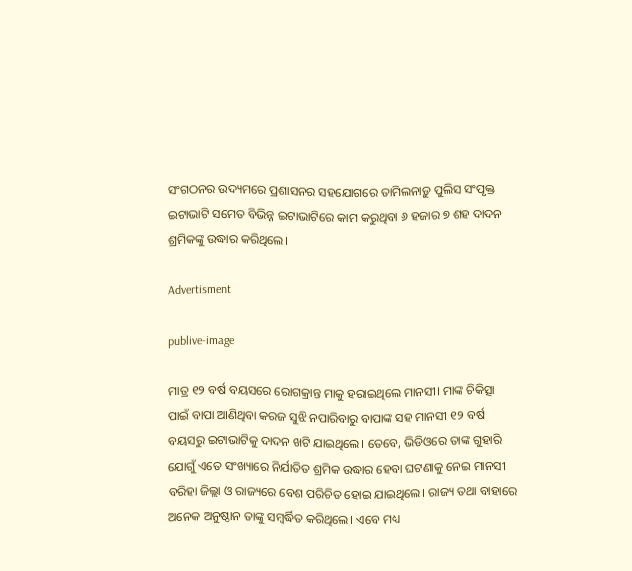ସଂଗଠନର ଉଦ୍ୟମରେ ପ୍ରଶାସନର ସହଯୋଗରେ ତାମିଲନାଡ଼ୁ ପୁଲିସ ସଂପୃକ୍ତ ଇଟାଭାଟି ସମେତ ବିଭିନ୍ନ ଇଟାଭାଟିରେ କାମ କରୁଥିବା ୬ ହଜାର ୭ ଶହ ଦାଦନ ଶ୍ରମିକଙ୍କୁ ଉଦ୍ଧାର କରିଥିଲେ।

Advertisment

publive-image

ମାତ୍ର ୧୨ ବର୍ଷ ବୟସରେ ରୋଗକ୍ରାନ୍ତ ମାକୁ ହରାଇଥିଲେ ମାନସୀ। ମାଙ୍କ ଚିକିତ୍ସା ପାଇଁ ବାପା ଆଣିଥିବା କରଜ ସୁଝି ନପାରିବାରୁ ବାପାଙ୍କ ସହ ମାନସୀ ୧୨ ବର୍ଷ ବୟସରୁ ଇଟାଭାଟିକୁ ଦାଦନ ଖଟି ଯାଇଥିଲେ। ତେବେ, ଭିଡିଓରେ ତାଙ୍କ ଗୁହାରି ଯୋଗୁଁ ଏତେ ସଂଖ୍ୟାରେ ନିର୍ଯାତିତ ଶ୍ରମିକ ଉଦ୍ଧାର ହେବା ଘଟଣାକୁ ନେଇ ମାନସୀ ବରିହା ଜିଲ୍ଲା ଓ ରାଜ୍ୟରେ ବେଶ ପରିଚିତ ହୋଇ ଯାଇଥିଲେ। ରାଜ୍ୟ ତଥା ବାହାରେ ଅନେକ ଅନୁଷ୍ଠାନ ତାଙ୍କୁ ସମ୍ବର୍ଦ୍ଧିତ କରିଥିଲେ। ଏବେ ମଧ୍ୟ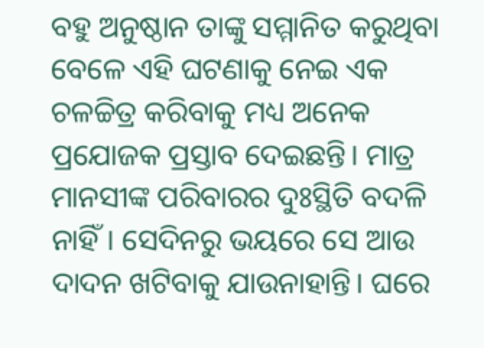ବହୁ ଅନୁଷ୍ଠାନ ତାଙ୍କୁ ସମ୍ମାନିତ କରୁଥିବା ବେଳେ ଏହି ଘଟଣାକୁ ନେଇ ଏକ ଚଳଚ୍ଚିତ୍ର କରିବାକୁ ମଧ୍ୟ ଅନେକ ପ୍ରଯୋଜକ ପ୍ରସ୍ତାବ ଦେଇଛନ୍ତି। ମାତ୍ର ମାନସୀଙ୍କ ପରିବାରର ଦୁଃସ୍ଥିତି ବଦଳି ନାହିଁ। ସେଦିନରୁ ଭୟରେ ସେ ଆଉ ଦାଦନ ଖଟିବାକୁ ଯାଉନାହାନ୍ତି। ଘରେ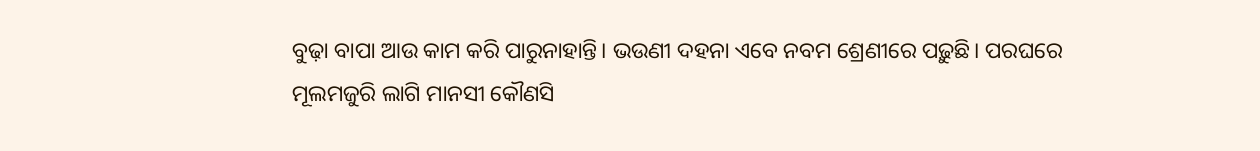ବୁଢ଼ା ବାପା ଆଉ କାମ କରି ପାରୁନାହାନ୍ତି। ଭଉଣୀ ଦହନା ଏବେ ନବମ ଶ୍ରେଣୀରେ ପଢ଼ୁଛି। ପରଘରେ ମୂଲମଜୁରି ଲାଗି ମାନସୀ କୌଣସି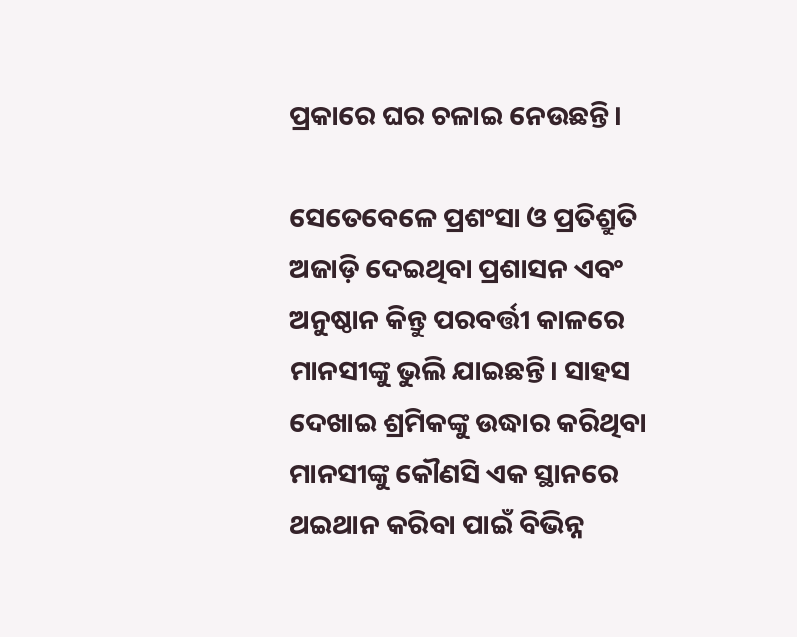ପ୍ରକାରେ ଘର ଚଳାଇ ନେଉଛନ୍ତି।

ସେତେବେଳେ ପ୍ରଶଂସା ଓ ପ୍ରତିଶ୍ରୁତି ଅଜାଡ଼ି ଦେଇଥିବା ପ୍ରଶାସନ ଏବଂ ଅନୁଷ୍ଠାନ କିନ୍ତୁ ପରବର୍ତ୍ତୀ କାଳରେ ମାନସୀଙ୍କୁ ଭୁଲି ଯାଇଛନ୍ତି। ସାହସ ଦେଖାଇ ଶ୍ରମିକଙ୍କୁ ଉଦ୍ଧାର କରିଥିବା ମାନସୀଙ୍କୁ କୌଣସି ଏକ ସ୍ଥାନରେ ଥଇଥାନ କରିବା ପାଇଁ ବିଭିନ୍ନ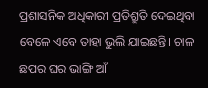ପ୍ରଶାସନିକ ଅଧିକାରୀ ପ୍ରତିଶ୍ରୁତି ଦେଇଥିବା ବେଳେ ଏବେ ତାହା ଭୁଲି ଯାଇଛନ୍ତି। ଚାଳ ଛପର ଘର ଭାଙ୍ଗି ଆଁ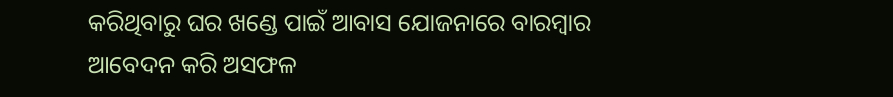କରିଥିବାରୁ ଘର ଖଣ୍ଡେ ପାଇଁ ଆବାସ ଯୋଜନାରେ ବାରମ୍ବାର ଆବେଦନ କରି ଅସଫଳ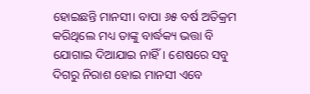ହୋଇଛନ୍ତି ମାନସୀ। ବାପା ୬୫ ବର୍ଷ ଅତିକ୍ରମ କରିଥିଲେ ମଧ୍ୟ ତାଙ୍କୁ ବାର୍ଦ୍ଧକ୍ୟ ଭତ୍ତା ବି ଯୋଗାଇ ଦିଆଯାଇ ନାହିଁ। ଶେଷରେ ସବୁ ଦିଗରୁ ନିରାଶ ହୋଇ ମାନସୀ ଏବେ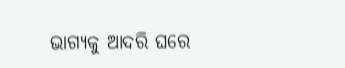ଭାଗ୍ୟକୁ ଆଦରି ଘରେ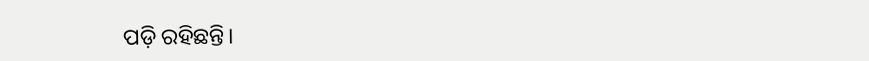ପଡ଼ି ରହିଛନ୍ତି।